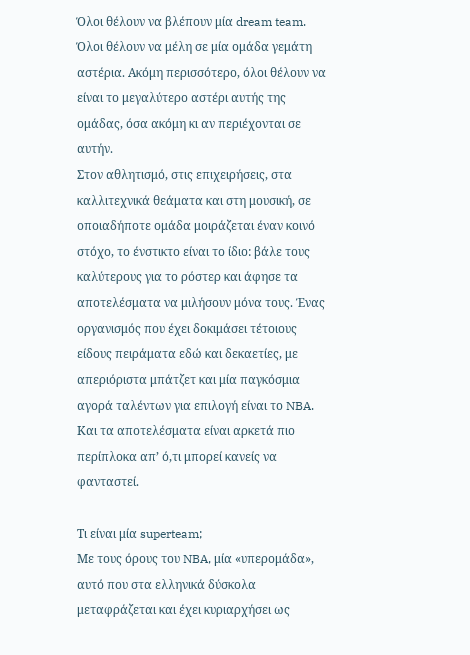Όλοι θέλουν να βλέπουν μία dream team. Όλοι θέλουν να μέλη σε μία ομάδα γεμάτη αστέρια. Ακόμη περισσότερο, όλοι θέλουν να είναι το μεγαλύτερο αστέρι αυτής της ομάδας, όσα ακόμη κι αν περιέχονται σε αυτήν.
Στον αθλητισμό, στις επιχειρήσεις, στα καλλιτεχνικά θεάματα και στη μουσική, σε οποιαδήποτε ομάδα μοιράζεται έναν κοινό στόχο, το ένστικτο είναι το ίδιο: βάλε τους καλύτερους για το ρόστερ και άφησε τα αποτελέσματα να μιλήσουν μόνα τους. Ένας οργανισμός που έχει δοκιμάσει τέτοιους είδους πειράματα εδώ και δεκαετίες, με απεριόριστα μπάτζετ και μία παγκόσμια αγορά ταλέντων για επιλογή είναι το NBA. Και τα αποτελέσματα είναι αρκετά πιο περίπλοκα απ’ ό,τι μπορεί κανείς να φανταστεί.

Τι είναι μία superteam;
Με τους όρους του NBA, μία «υπερομάδα», αυτό που στα ελληνικά δύσκολα μεταφράζεται και έχει κυριαρχήσει ως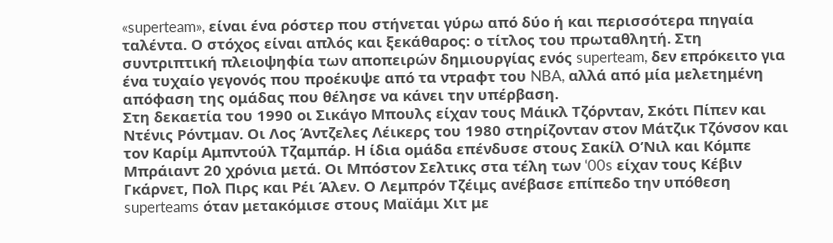«superteam», είναι ένα ρόστερ που στήνεται γύρω από δύο ή και περισσότερα πηγαία ταλέντα. Ο στόχος είναι απλός και ξεκάθαρος: ο τίτλος του πρωταθλητή. Στη συντριπτική πλειοψηφία των αποπειρών δημιουργίας ενός superteam, δεν επρόκειτο για ένα τυχαίο γεγονός που προέκυψε από τα ντραφτ του NBA, αλλά από μία μελετημένη απόφαση της ομάδας που θέλησε να κάνει την υπέρβαση.
Στη δεκαετία του 1990 οι Σικάγο Μπουλς είχαν τους Μάικλ Τζόρνταν, Σκότι Πίπεν και Ντένις Ρόντμαν. Οι Λος Άντζελες Λέικερς του 1980 στηρίζονταν στον Μάτζικ Τζόνσον και τον Καρίμ Αμπντούλ Τζαμπάρ. Η ίδια ομάδα επένδυσε στους Σακίλ Ο’Νιλ και Κόμπε Μπράιαντ 20 χρόνια μετά. Οι Μπόστον Σελτικς στα τέλη των ‘00s είχαν τους Κέβιν Γκάρνετ, Πολ Πιρς και Ρέι Άλεν. Ο Λεμπρόν Τζέιμς ανέβασε επίπεδο την υπόθεση superteams όταν μετακόμισε στους Μαϊάμι Χιτ με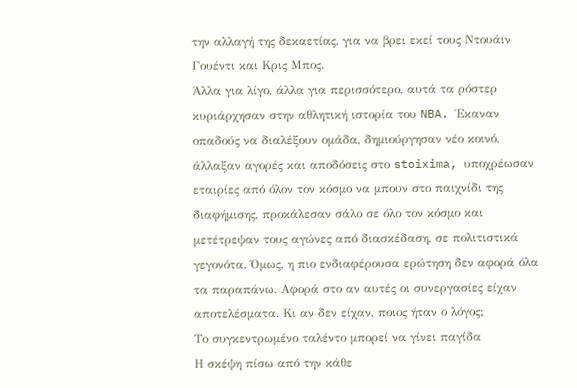την αλλαγή της δεκαετίας, για να βρει εκεί τους Ντουάιν Γουέντι και Κρις Μπος.
Άλλα για λίγο, άλλα για περισσότερο, αυτά τα ρόστερ κυριάρχησαν στην αθλητική ιστορία του NBA. Έκαναν οπαδούς να διαλέξουν ομάδα, δημιούργησαν νέο κοινό, άλλαξαν αγορές και αποδόσεις στο stoixima, υποχρέωσαν εταιρίες από όλον τον κόσμο να μπουν στο παιχνίδι της διαφήμισης, προκάλεσαν σάλο σε όλο τον κόσμο και μετέτρεψαν τους αγώνες από διασκέδαση, σε πολιτιστικά γεγονότα. Όμως, η πιο ενδιαφέρουσα ερώτηση δεν αφορά όλα τα παραπάνω. Αφορά στο αν αυτές οι συνεργασίες είχαν αποτελέσματα. Κι αν δεν είχαν, ποιος ήταν ο λόγος;
Το συγκεντρωμένο ταλέντο μπορεί να γίνει παγίδα
Η σκέψη πίσω από την κάθε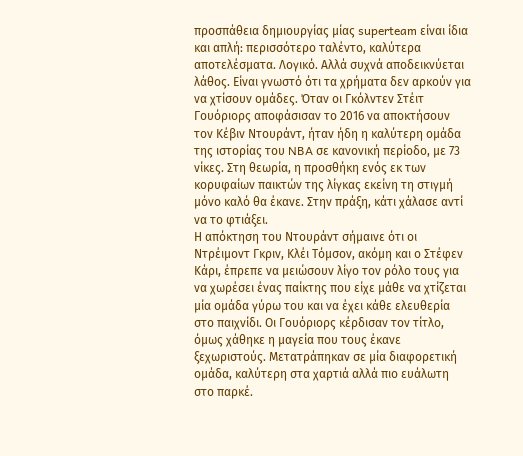προσπάθεια δημιουργίας μίας superteam είναι ίδια και απλή: περισσότερο ταλέντο, καλύτερα αποτελέσματα. Λογικό. Αλλά συχνά αποδεικνύεται λάθος. Είναι γνωστό ότι τα χρήματα δεν αρκούν για να χτίσουν ομάδες. Όταν οι Γκόλντεν Στέιτ Γουόριορς αποφάσισαν το 2016 να αποκτήσουν τον Κέβιν Ντουράντ, ήταν ήδη η καλύτερη ομάδα της ιστορίας του NBA σε κανονική περίοδο, με 73 νίκες. Στη θεωρία, η προσθήκη ενός εκ των κορυφαίων παικτών της λίγκας εκείνη τη στιγμή μόνο καλό θα έκανε. Στην πράξη, κάτι χάλασε αντί να το φτιάξει.
Η απόκτηση του Ντουράντ σήμαινε ότι οι Ντρέιμοντ Γκριν, Κλέι Τόμσον, ακόμη και ο Στέφεν Κάρι, έπρεπε να μειώσουν λίγο τον ρόλο τους για να χωρέσει ένας παίκτης που είχε μάθε να χτίζεται μία ομάδα γύρω του και να έχει κάθε ελευθερία στο παιχνίδι. Οι Γουόριορς κέρδισαν τον τίτλο, όμως χάθηκε η μαγεία που τους έκανε ξεχωριστούς. Μετατράπηκαν σε μία διαφορετική ομάδα, καλύτερη στα χαρτιά αλλά πιο ευάλωτη στο παρκέ.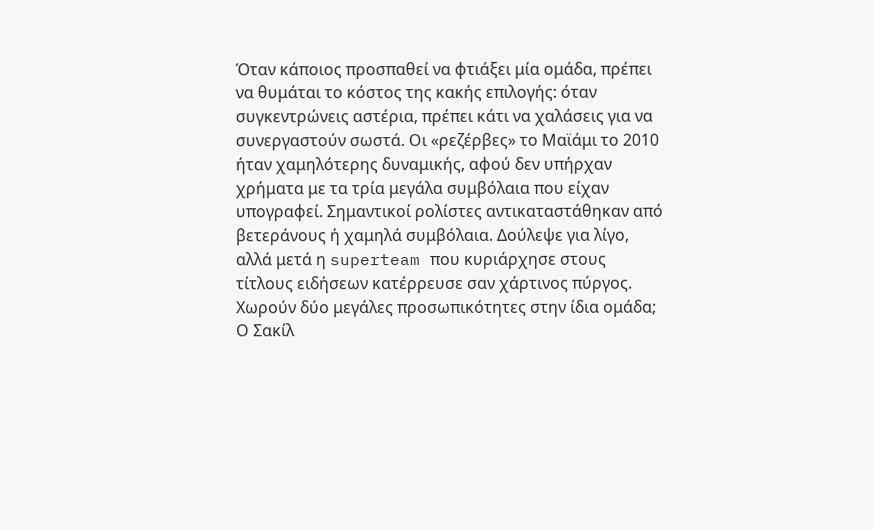Όταν κάποιος προσπαθεί να φτιάξει μία ομάδα, πρέπει να θυμάται το κόστος της κακής επιλογής: όταν συγκεντρώνεις αστέρια, πρέπει κάτι να χαλάσεις για να συνεργαστούν σωστά. Οι «ρεζέρβες» το Μαϊάμι το 2010 ήταν χαμηλότερης δυναμικής, αφού δεν υπήρχαν χρήματα με τα τρία μεγάλα συμβόλαια που είχαν υπογραφεί. Σημαντικοί ρολίστες αντικαταστάθηκαν από βετεράνους ή χαμηλά συμβόλαια. Δούλεψε για λίγο, αλλά μετά η superteam που κυριάρχησε στους τίτλους ειδήσεων κατέρρευσε σαν χάρτινος πύργος.
Χωρούν δύο μεγάλες προσωπικότητες στην ίδια ομάδα;
Ο Σακίλ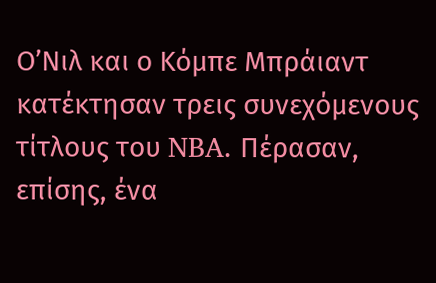Ο’Νιλ και ο Κόμπε Μπράιαντ κατέκτησαν τρεις συνεχόμενους τίτλους του NBA. Πέρασαν, επίσης, ένα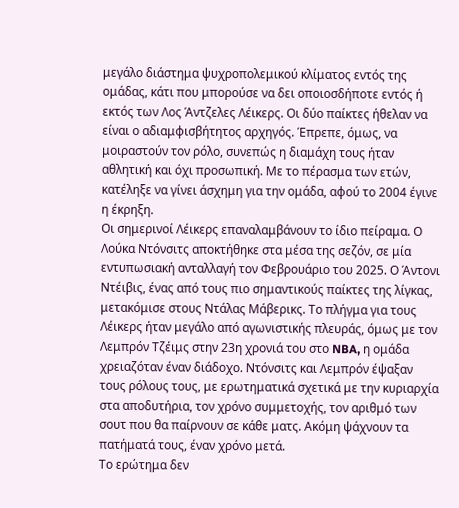μεγάλο διάστημα ψυχροπολεμικού κλίματος εντός της ομάδας, κάτι που μπορούσε να δει οποιοσδήποτε εντός ή εκτός των Λος Άντζελες Λέικερς. Οι δύο παίκτες ήθελαν να είναι ο αδιαμφισβήτητος αρχηγός. Έπρεπε, όμως, να μοιραστούν τον ρόλο, συνεπώς η διαμάχη τους ήταν αθλητική και όχι προσωπική. Με το πέρασμα των ετών, κατέληξε να γίνει άσχημη για την ομάδα, αφού το 2004 έγινε η έκρηξη.
Οι σημερινοί Λέικερς επαναλαμβάνουν το ίδιο πείραμα. Ο Λούκα Ντόνσιτς αποκτήθηκε στα μέσα της σεζόν, σε μία εντυπωσιακή ανταλλαγή τον Φεβρουάριο του 2025. Ο Άντονι Ντέιβις, ένας από τους πιο σημαντικούς παίκτες της λίγκας, μετακόμισε στους Ντάλας Μάβερικς. Το πλήγμα για τους Λέικερς ήταν μεγάλο από αγωνιστικής πλευράς, όμως με τον Λεμπρόν Τζέιμς στην 23η χρονιά του στο NBA, η ομάδα χρειαζόταν έναν διάδοχο. Ντόνσιτς και Λεμπρόν έψαξαν τους ρόλους τους, με ερωτηματικά σχετικά με την κυριαρχία στα αποδυτήρια, τον χρόνο συμμετοχής, τον αριθμό των σουτ που θα παίρνουν σε κάθε ματς. Ακόμη ψάχνουν τα πατήματά τους, έναν χρόνο μετά.
Το ερώτημα δεν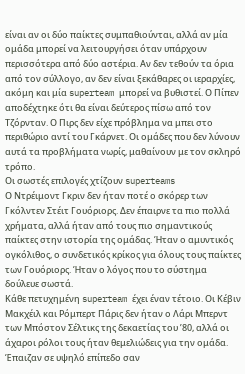είναι αν οι δύο παίκτες συμπαθιούνται, αλλά αν μία ομάδα μπορεί να λειτουργήσει όταν υπάρχουν περισσότερα από δύο αστέρια. Αν δεν τεθούν τα όρια από τον σύλλογο, αν δεν είναι ξεκάθαρες οι ιεραρχίες, ακόμη και μία superteam μπορεί να βυθιστεί. Ο Πίπεν αποδέχτηκε ότι θα είναι δεύτερος πίσω από τον Τζόρνταν. Ο Πιρς δεν είχε πρόβλημα να μπει στο περιθώριο αντί του Γκάρνετ. Οι ομάδες που δεν λύνουν αυτά τα προβλήματα νωρίς, μαθαίνουν με τον σκληρό τρόπο.
Οι σωστές επιλογές χτίζουν superteams
Ο Ντρέιμοντ Γκριν δεν ήταν ποτέ ο σκόρερ των Γκόλντεν Στέιτ Γουόριορς. Δεν έπαιρνε τα πιο πολλά χρήματα, αλλά ήταν από τους πιο σημαντικούς παίκτες στην ιστορία της ομάδας. Ήταν ο αμυντικός ογκόλιθος, ο συνδετικός κρίκος για όλους τους παίκτες των Γουόριορς. Ήταν ο λόγος που το σύστημα δούλευε σωστά.
Κάθε πετυχημένη superteam έχει έναν τέτοιο. Οι Κέβιν Μακχέιλ και Ρόμπερτ Πάρις δεν ήταν ο Λάρι Μπερντ των Μπόστον Σέλτικς της δεκαετίας του ’80, αλλά οι άχαροι ρόλοι τους ήταν θεμελιώδεις για την ομάδα. Έπαιζαν σε υψηλό επίπεδο σαν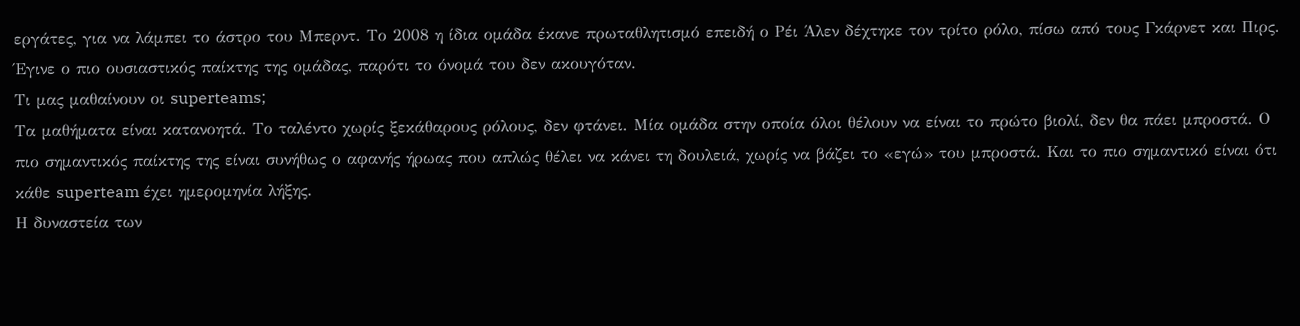εργάτες, για να λάμπει το άστρο του Μπερντ. Το 2008 η ίδια ομάδα έκανε πρωταθλητισμό επειδή ο Ρέι Άλεν δέχτηκε τον τρίτο ρόλο, πίσω από τους Γκάρνετ και Πιρς. Έγινε ο πιο ουσιαστικός παίκτης της ομάδας, παρότι το όνομά του δεν ακουγόταν.
Τι μας μαθαίνουν οι superteams;
Τα μαθήματα είναι κατανοητά. Το ταλέντο χωρίς ξεκάθαρους ρόλους, δεν φτάνει. Μία ομάδα στην οποία όλοι θέλουν να είναι το πρώτο βιολί, δεν θα πάει μπροστά. Ο πιο σημαντικός παίκτης της είναι συνήθως ο αφανής ήρωας που απλώς θέλει να κάνει τη δουλειά, χωρίς να βάζει το «εγώ» του μπροστά. Και το πιο σημαντικό είναι ότι κάθε superteam έχει ημερομηνία λήξης.
Η δυναστεία των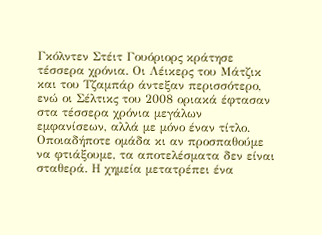Γκόλντεν Στέιτ Γουόριορς κράτησε τέσσερα χρόνια. Οι Λέικερς του Μάτζικ και του Τζαμπάρ άντεξαν περισσότερο, ενώ οι Σέλτικς του 2008 οριακά έφτασαν στα τέσσερα χρόνια μεγάλων εμφανίσεων, αλλά με μόνο έναν τίτλο. Οποιαδήποτε ομάδα κι αν προσπαθούμε να φτιάξουμε, τα αποτελέσματα δεν είναι σταθερά. Η χημεία μετατρέπει ένα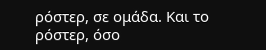ρόστερ, σε ομάδα. Και το ρόστερ, όσο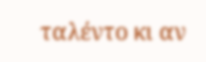ταλέντο κι αν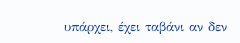υπάρχει, έχει ταβάνι αν δεν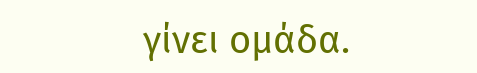γίνει ομάδα.